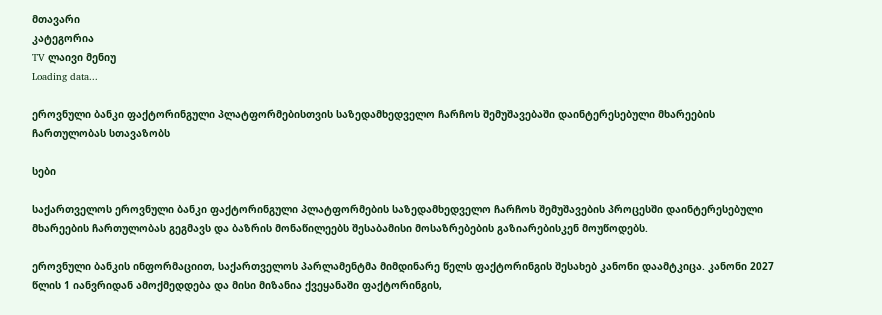მთავარი
კატეგორია
TV ლაივი მენიუ
Loading data...

ეროვნული ბანკი ფაქტორინგული პლატფორმებისთვის საზედამხედველო ჩარჩოს შემუშავებაში დაინტერესებული მხარეების ჩართულობას სთავაზობს

სები

საქართველოს ეროვნული ბანკი ფაქტორინგული პლატფორმების საზედამხედველო ჩარჩოს შემუშავების პროცესში დაინტერესებული მხარეების ჩართულობას გეგმავს და ბაზრის მონაწილეებს შესაბამისი მოსაზრებების გაზიარებისკენ მოუწოდებს.

ეროვნული ბანკის ინფორმაციით, საქართველოს პარლამენტმა მიმდინარე წელს ფაქტორინგის შესახებ კანონი დაამტკიცა. კანონი 2027 წლის 1 იანვრიდან ამოქმედდება და მისი მიზანია ქვეყანაში ფაქტორინგის,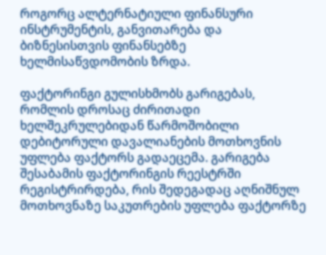როგორც ალტერნატიული ფინანსური ინსტრუმენტის, განვითარება და ბიზნესისთვის ფინანსებზე ხელმისაწვდომობის ზრდა.

ფაქტორინგი გულისხმობს გარიგებას, რომლის დროსაც ძირითადი ხელშეკრულებიდან წარმოშობილი დებიტორული დავალიანების მოთხოვნის უფლება ფაქტორს გადაეცემა. გარიგება შესაბამის ფაქტორინგის რეესტრში რეგისტრირდება, რის შედეგადაც აღნიშნულ მოთხოვნაზე საკუთრების უფლება ფაქტორზე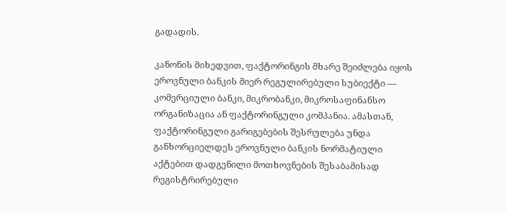გადადის.

კანონის მიხედვით, ფაქტორინგის მხარე შეიძლება იყოს ეროვნული ბანკის მიერ რეგულირებული სუბიექტი — კომერციული ბანკი, მიკრობანკი, მიკროსაფინანსო ორგანიზაცია ან ფაქტორინგული კომპანია. ამასთან, ფაქტორინგული გარიგებების შესრულება უნდა განხორციელდეს ეროვნული ბანკის ნორმატიული აქტებით დადგენილი მოთხოვნების შესაბამისად რეგისტრირებული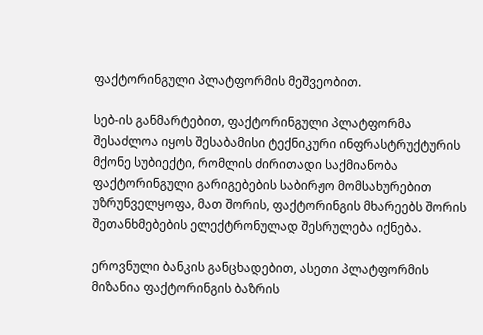ფაქტორინგული პლატფორმის მეშვეობით.

სებ-ის განმარტებით, ფაქტორინგული პლატფორმა შესაძლოა იყოს შესაბამისი ტექნიკური ინფრასტრუქტურის მქონე სუბიექტი, რომლის ძირითადი საქმიანობა ფაქტორინგული გარიგებების საბირჟო მომსახურებით უზრუნველყოფა, მათ შორის, ფაქტორინგის მხარეებს შორის შეთანხმებების ელექტრონულად შესრულება იქნება.

ეროვნული ბანკის განცხადებით, ასეთი პლატფორმის მიზანია ფაქტორინგის ბაზრის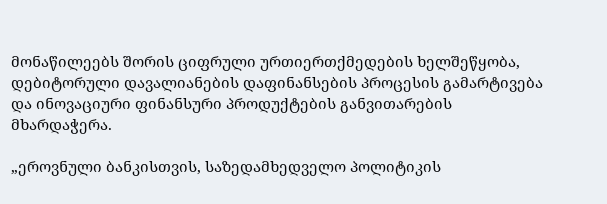მონაწილეებს შორის ციფრული ურთიერთქმედების ხელშეწყობა, დებიტორული დავალიანების დაფინანსების პროცესის გამარტივება და ინოვაციური ფინანსური პროდუქტების განვითარების მხარდაჭერა.

„ეროვნული ბანკისთვის, საზედამხედველო პოლიტიკის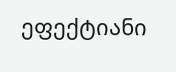ეფექტიანი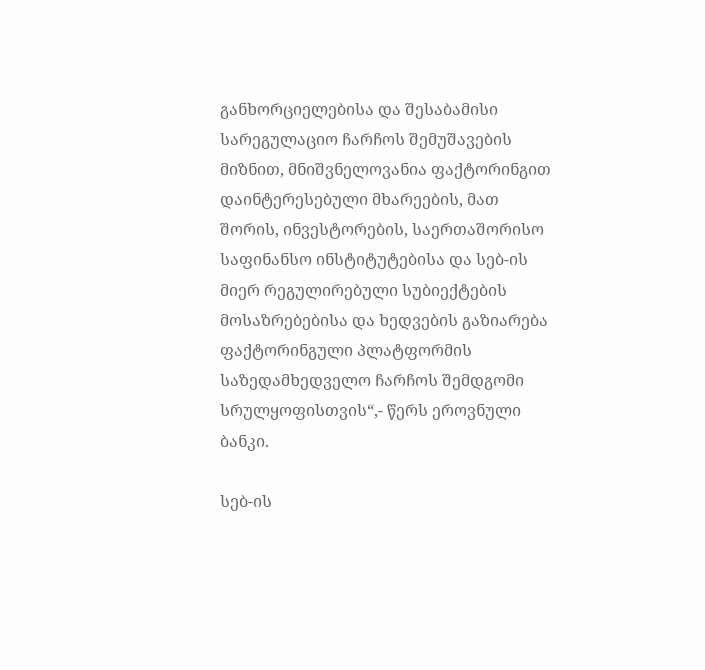განხორციელებისა და შესაბამისი სარეგულაციო ჩარჩოს შემუშავების მიზნით, მნიშვნელოვანია ფაქტორინგით დაინტერესებული მხარეების, მათ შორის, ინვესტორების, საერთაშორისო საფინანსო ინსტიტუტებისა და სებ-ის მიერ რეგულირებული სუბიექტების მოსაზრებებისა და ხედვების გაზიარება ფაქტორინგული პლატფორმის საზედამხედველო ჩარჩოს შემდგომი სრულყოფისთვის“,- წერს ეროვნული ბანკი.

სებ-ის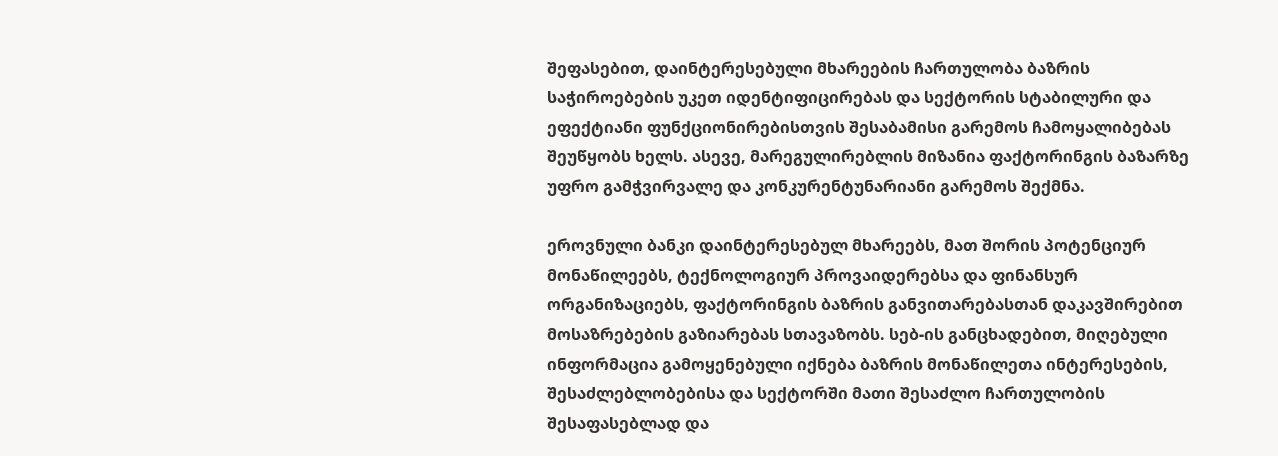შეფასებით, დაინტერესებული მხარეების ჩართულობა ბაზრის საჭიროებების უკეთ იდენტიფიცირებას და სექტორის სტაბილური და ეფექტიანი ფუნქციონირებისთვის შესაბამისი გარემოს ჩამოყალიბებას შეუწყობს ხელს. ასევე, მარეგულირებლის მიზანია ფაქტორინგის ბაზარზე უფრო გამჭვირვალე და კონკურენტუნარიანი გარემოს შექმნა.

ეროვნული ბანკი დაინტერესებულ მხარეებს, მათ შორის პოტენციურ მონაწილეებს, ტექნოლოგიურ პროვაიდერებსა და ფინანსურ ორგანიზაციებს, ფაქტორინგის ბაზრის განვითარებასთან დაკავშირებით მოსაზრებების გაზიარებას სთავაზობს. სებ-ის განცხადებით, მიღებული ინფორმაცია გამოყენებული იქნება ბაზრის მონაწილეთა ინტერესების, შესაძლებლობებისა და სექტორში მათი შესაძლო ჩართულობის შესაფასებლად და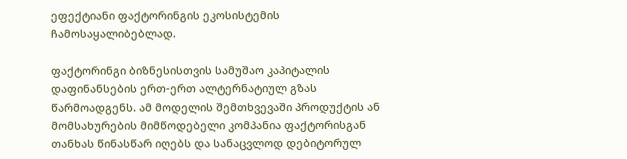ეფექტიანი ფაქტორინგის ეკოსისტემის ჩამოსაყალიბებლად.

ფაქტორინგი ბიზნესისთვის სამუშაო კაპიტალის დაფინანსების ერთ-ერთ ალტერნატიულ გზას წარმოადგენს. ამ მოდელის შემთხვევაში პროდუქტის ან მომსახურების მიმწოდებელი კომპანია ფაქტორისგან თანხას წინასწარ იღებს და სანაცვლოდ დებიტორულ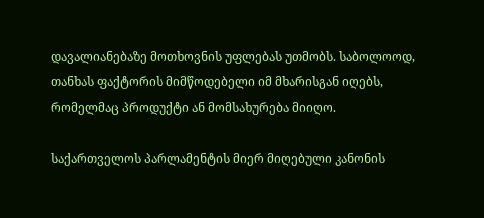დავალიანებაზე მოთხოვნის უფლებას უთმობს. საბოლოოდ, თანხას ფაქტორის მიმწოდებელი იმ მხარისგან იღებს, რომელმაც პროდუქტი ან მომსახურება მიიღო.

საქართველოს პარლამენტის მიერ მიღებული კანონის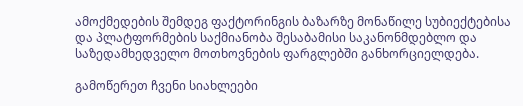ამოქმედების შემდეგ ფაქტორინგის ბაზარზე მონაწილე სუბიექტებისა და პლატფორმების საქმიანობა შესაბამისი საკანონმდებლო და საზედამხედველო მოთხოვნების ფარგლებში განხორციელდება.

გამოწერეთ ჩვენი სიახლეები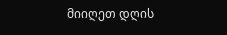მიიღეთ დღის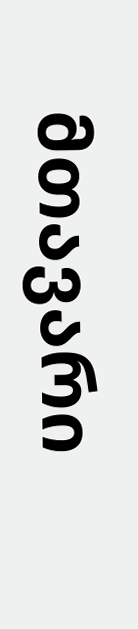მთავარი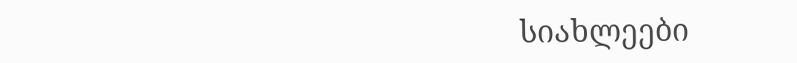სიახლეები